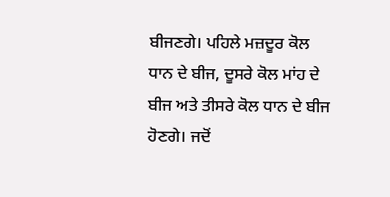ਬੀਜਣਗੇ। ਪਹਿਲੇ ਮਜ਼ਦੂਰ ਕੋਲ ਧਾਨ ਦੇ ਬੀਜ, ਦੂਸਰੇ ਕੋਲ ਮਾਂਹ ਦੇ ਬੀਜ ਅਤੇ ਤੀਸਰੇ ਕੋਲ ਧਾਨ ਦੇ ਬੀਜ ਹੋਣਗੇ। ਜਦੋਂ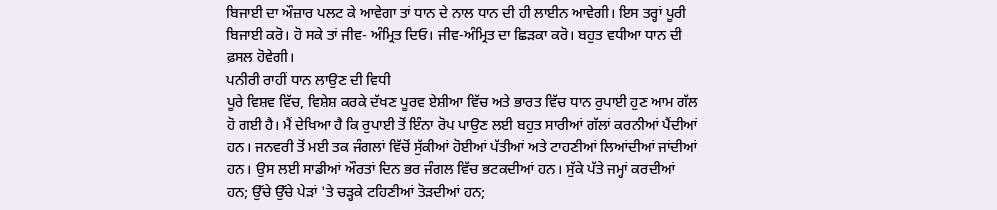ਬਿਜਾਈ ਦਾ ਔਜ਼ਾਰ ਪਲਟ ਕੇ ਆਵੇਗਾ ਤਾਂ ਧਾਨ ਦੇ ਨਾਲ ਧਾਨ ਦੀ ਹੀ ਲਾਈਨ ਆਵੇਗੀ। ਇਸ ਤਰ੍ਹਾਂ ਪੂਰੀ ਬਿਜਾਈ ਕਰੋ। ਹੋ ਸਕੇ ਤਾਂ ਜੀਵ- ਅੰਮ੍ਰਿਤ ਦਿਓ। ਜੀਵ-ਅੰਮ੍ਰਿਤ ਦਾ ਛਿੜਕਾ ਕਰੋ। ਬਹੁਤ ਵਧੀਆ ਧਾਨ ਦੀ ਫ਼ਸਲ ਹੋਵੇਗੀ।
ਪਨੀਰੀ ਰਾਹੀਂ ਧਾਨ ਲਾਉਣ ਦੀ ਵਿਧੀ
ਪੂਰੇ ਵਿਸ਼ਵ ਵਿੱਚ, ਵਿਸ਼ੇਸ਼ ਕਰਕੇ ਦੱਖਣ ਪੂਰਵ ਏਸ਼ੀਆ ਵਿੱਚ ਅਤੇ ਭਾਰਤ ਵਿੱਚ ਧਾਨ ਰੁਪਾਈ ਹੁਣ ਆਮ ਗੱਲ ਹੋ ਗਈ ਹੈ। ਮੈਂ ਦੇਖਿਆ ਹੈ ਕਿ ਰੁਪਾਈ ਤੋਂ ਇੰਨਾ ਰੋਪ ਪਾਉਣ ਲਈ ਬਹੁਤ ਸਾਰੀਆਂ ਗੱਲਾਂ ਕਰਨੀਆਂ ਪੈਂਦੀਆਂ ਹਨ। ਜਨਵਰੀ ਤੋਂ ਮਈ ਤਕ ਜੰਗਲਾਂ ਵਿੱਚੋਂ ਸੁੱਕੀਆਂ ਹੋਈਆਂ ਪੱਤੀਆਂ ਅਤੇ ਟਾਹਣੀਆਂ ਲਿਆਂਦੀਆਂ ਜਾਂਦੀਆਂ ਹਨ। ਉਸ ਲਈ ਸਾਡੀਆਂ ਔਰਤਾਂ ਦਿਨ ਭਰ ਜੰਗਲ ਵਿੱਚ ਭਟਕਦੀਆਂ ਹਨ। ਸੁੱਕੇ ਪੱਤੇ ਜਮ੍ਹਾਂ ਕਰਦੀਆਂ ਹਨ; ਉੱਚੇ ਉੱਚੇ ਪੇੜਾਂ 'ਤੇ ਚੜ੍ਹਕੇ ਟਹਿਣੀਆਂ ਤੋੜਦੀਆਂ ਹਨ;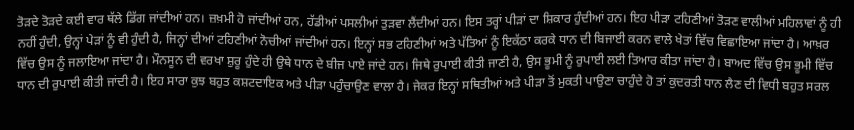ਤੋੜਦੇ ਤੋੜਦੇ ਕਈ ਵਾਰ ਥੱਲੇ ਡਿੱਗ ਜਾਂਦੀਆਂ ਹਨ। ਜ਼ਖ਼ਮੀ ਹੋ ਜਾਂਦੀਆਂ ਹਨ, ਹੱਡੀਆਂ ਪਸਲੀਆਂ ਤੁੜਵਾ ਲੈਂਦੀਆਂ ਹਨ। ਇਸ ਤਰ੍ਹਾਂ ਪੀੜਾਂ ਦਾ ਸ਼ਿਕਾਰ ਹੁੰਦੀਆਂ ਹਨ। ਇਹ ਪੀੜਾ ਟਹਿਣੀਆਂ ਤੋੜਣ ਵਾਲੀਆਂ ਮਹਿਲਾਵਾਂ ਨੂੰ ਹੀ ਨਹੀਂ ਹੁੰਦੀ, ਉਨ੍ਹਾਂ ਪੇੜਾਂ ਨੂੰ ਵੀ ਹੁੰਦੀ ਹੈ, ਜਿਨ੍ਹਾਂ ਦੀਆਂ ਟਹਿਣੀਆਂ ਨੋਚੀਆਂ ਜਾਂਦੀਆਂ ਹਨ। ਇਨ੍ਹਾਂ ਸਭ ਟਹਿਣੀਆਂ ਅਤੇ ਪੱਤਿਆਂ ਨੂੰ ਇਕੱਠਾ ਕਰਕੇ ਧਾਨ ਦੀ ਬਿਜਾਈ ਕਰਨ ਵਾਲੇ ਖੇਤਾਂ ਵਿੱਚ ਵਿਛਾਇਆ ਜਾਂਦਾ ਹੈ। ਆਖ਼ਰ ਵਿੱਚ ਉਸ ਨੂੰ ਜਲਾਇਆ ਜਾਂਦਾ ਹੈ। ਮੌਨਸੂਨ ਦੀ ਵਰਖਾ ਸ਼ੁਰੂ ਹੁੰਦੇ ਹੀ ਉਥੇ ਧਾਨ ਦੇ ਬੀਜ ਪਾਏ ਜਾਂਦੇ ਹਨ। ਜਿਥੇ ਰੁਪਾਈ ਕੀਤੀ ਜਾਣੀ ਹੈ, ਉਸ ਭੂਮੀ ਨੂੰ ਰੁਪਾਈ ਲਈ ਤਿਆਰ ਕੀਤਾ ਜਾਂਦਾ ਹੈ। ਬਾਅਦ ਵਿੱਚ ਉਸ ਭੂਮੀ ਵਿੱਚ ਧਾਨ ਦੀ ਰੁਪਾਈ ਕੀਤੀ ਜਾਂਦੀ ਹੈ। ਇਹ ਸਾਰਾ ਕੁਝ ਬਹੁਤ ਕਸ਼ਟਦਾਇਕ ਅਤੇ ਪੀੜਾ ਪਹੁੰਚਾਉਣ ਵਾਲਾ ਹੈ। ਜੇਕਰ ਇਨ੍ਹਾਂ ਸਥਿਤੀਆਂ ਅਤੇ ਪੀੜਾ ਤੋਂ ਮੁਕਤੀ ਪਾਉਣਾ ਚਾਹੁੰਦੇ ਹੋ ਤਾਂ ਕੁਦਰਤੀ ਧਾਨ ਲੈਣ ਦੀ ਵਿਧੀ ਬਹੁਤ ਸਰਲ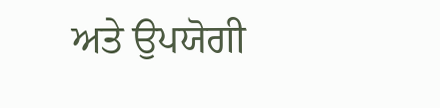ਅਤੇ ਉਪਯੋਗੀ